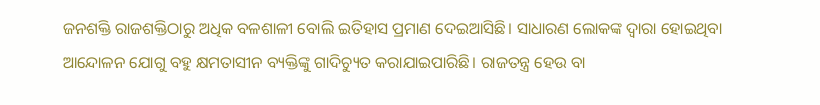ଜନଶକ୍ତି ରାଜଶକ୍ତିଠାରୁ ଅଧିକ ବଳଶାଳୀ ବୋଲି ଇତିହାସ ପ୍ରମାଣ ଦେଇଆସିଛି। ସାଧାରଣ ଲୋକଙ୍କ ଦ୍ୱାରା ହୋଇଥିବା ଆନ୍ଦୋଳନ ଯୋଗୁ ବହୁ କ୍ଷମତାସୀନ ବ୍ୟକ୍ତିଙ୍କୁ ଗାଦିଚ୍ୟୁତ କରାଯାଇପାରିଛି। ରାଜତନ୍ତ୍ର ହେଉ ବା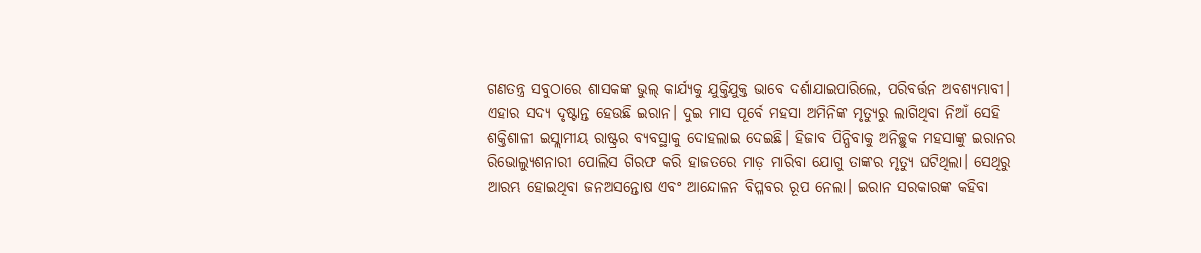ଗଣତନ୍ତ୍ର ସବୁଠାରେ ଶାସକଙ୍କ ଭୁଲ୍ କାର୍ଯ୍ୟକୁ ଯୁକ୍ତିଯୁକ୍ତ ଭାବେ ଦର୍ଶାଯାଇପାରିଲେ, ପରିବର୍ତ୍ତନ ଅବଶ୍ୟମ୍ଭାବୀ। ଏହାର ସଦ୍ୟ ଦୃଷ୍ଟାନ୍ତ ହେଉଛି ଇରାନ। ଦୁଇ ମାସ ପୂର୍ବେ ମହସା ଅମିନିଙ୍କ ମୃତ୍ୟୁରୁ ଲାଗିଥିବା ନିଆଁ ସେହି ଶକ୍ତିଶାଳୀ ଇସ୍ଲାମୀୟ ରାଷ୍ଟ୍ରର ବ୍ୟବସ୍ଥାକୁ ଦୋହଲାଇ ଦେଇଛି। ହିଜାବ ପିନ୍ଧିବାକୁ ଅନିଚ୍ଛୁକ ମହସାଙ୍କୁ ଇରାନର ରିଭୋଲ୍ୟୁଶନାରୀ ପୋଲିସ ଗିରଫ କରି ହାଜତରେ ମାଡ଼ ମାରିବା ଯୋଗୁ ତାଙ୍କର ମୃତ୍ୟୁ ଘଟିଥିଲା। ସେଥିରୁ ଆରମ୍ଭ ହୋଇଥିବା ଜନଅସନ୍ତୋଷ ଏବଂ ଆନ୍ଦୋଳନ ବିପ୍ଳବର ରୂପ ନେଲା। ଇରାନ ସରକାରଙ୍କ କହିବା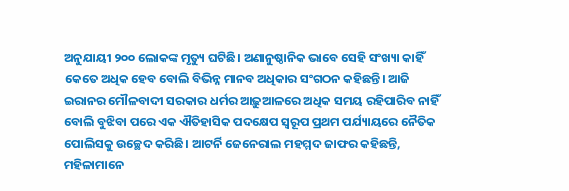ଅନୁଯାୟୀ ୨୦୦ ଲୋକଙ୍କ ମୃତ୍ୟୁ ଘଟିଛି। ଅଣାନୁଷ୍ଠାନିକ ଭାବେ ସେହି ସଂଖ୍ୟା କାହିଁ କେତେ ଅଧିକ ହେବ ବୋଲି ବିଭିନ୍ନ ମାନବ ଅଧିକାର ସଂଗଠନ କହିଛନ୍ତି। ଆଜି ଇରାନର ମୌଳବାଦୀ ସରକାର ଧର୍ମର ଆଢ଼ୁଆଳରେ ଅଧିକ ସମୟ ରହିପାରିବ ନାହିଁ ବୋଲି ବୁଝିବା ପରେ ଏକ ଐତିହାସିକ ପଦକ୍ଷେପ ସ୍ବରୂପ ପ୍ରଥମ ପର୍ଯ୍ୟାୟରେ ନୈତିକ ପୋଲିସକୁ ଉଚ୍ଛେଦ କରିଛି। ଆଟର୍ନି ଜେନେରାଲ ମହମ୍ମଦ ଜାଫର କହିଛନ୍ତି, ମହିଳାମାନେ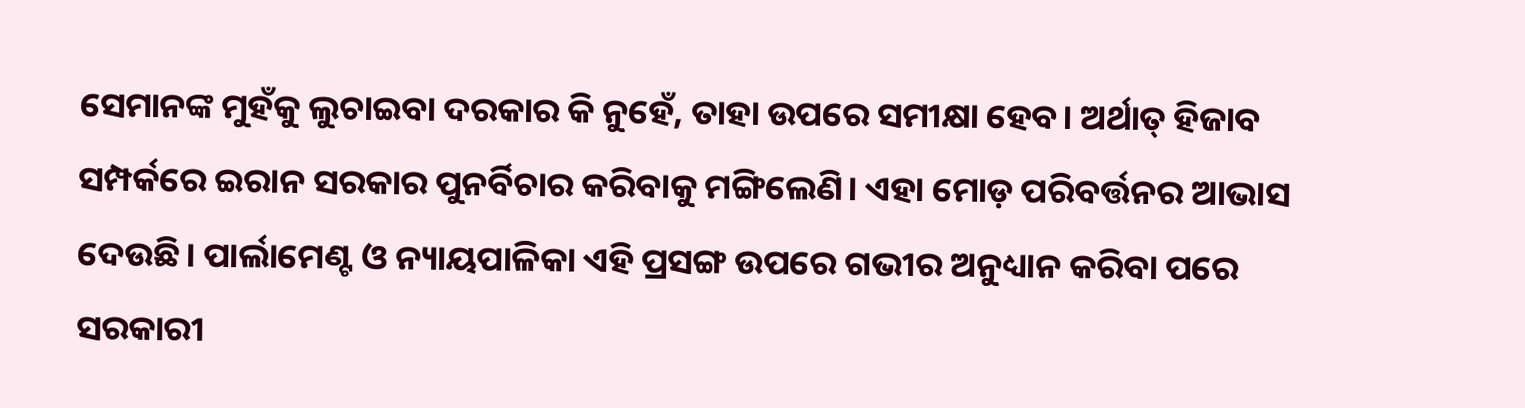ସେମାନଙ୍କ ମୁହଁକୁ ଲୁଚାଇବା ଦରକାର କି ନୁହେଁ, ତାହା ଉପରେ ସମୀକ୍ଷା ହେବ। ଅର୍ଥାତ୍ ହିଜାବ ସମ୍ପର୍କରେ ଇରାନ ସରକାର ପୁନର୍ବିଚାର କରିବାକୁ ମଙ୍ଗିଲେଣି। ଏହା ମୋଡ଼ ପରିବର୍ତ୍ତନର ଆଭାସ ଦେଉଛି। ପାର୍ଲାମେଣ୍ଟ ଓ ନ୍ୟାୟପାଳିକା ଏହି ପ୍ରସଙ୍ଗ ଉପରେ ଗଭୀର ଅନୁଧ୍ୟାନ କରିବା ପରେ ସରକାରୀ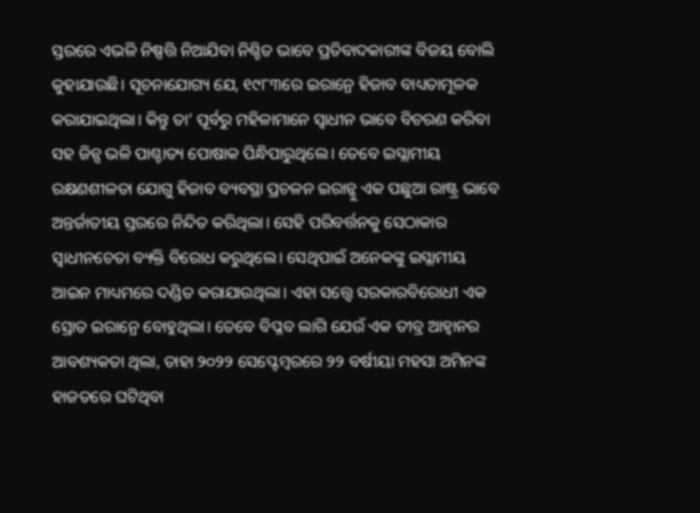ସ୍ତରରେ ଏଭଳି ନିଷ୍ପତ୍ତି ନିଆଯିବା ନିଶ୍ଚିତ ଭାବେ ପ୍ରତିବାଦକାରୀଙ୍କ ବିଜୟ ବୋଲି କୁହାଯାଉଛି। ସୂଚନାଯୋଗ୍ୟ ଯେ, ୧୯୮୩ରେ ଇରାନ୍ରେ ହିଜାବ ବାଧ୍ୟତାମୂଳକ କରାଯାଇଥିଲା। କିନ୍ତୁ ତା’ ପୂର୍ବରୁ ମହିଳାମାନେ ସ୍ବାଧୀନ ଭାବେ ବିଚରଣ କରିବା ସହ ଜିନ୍ସ ଭଳି ପାଶ୍ଚାତ୍ୟ ପୋଷାକ ପିନ୍ଧିପାରୁଥିଲେ। ତେବେ ଇସ୍ଲାମୀୟ ରକ୍ଷଣଶୀଳତା ଯୋଗୁ ହିଜାବ ବ୍ୟବସ୍ଥା ପ୍ରଚଳନ ଇରାନ୍କୁ ଏକ ପଛୁଆ ରାଷ୍ଟ୍ର ଭାବେ ଅନ୍ତର୍ଜାତୀୟ ସ୍ତରରେ ନିନ୍ଦିତ କରିଥିଲା। ସେହି ପରିବର୍ତ୍ତନକୁ ସେଠାକାର ସ୍ବାଧୀନଚେତା ବ୍ୟକ୍ତି ବିରୋଧ କରୁଥିଲେ। ସେଥିପାଇଁ ଅନେକଙ୍କୁ ଇସ୍ଲାମୀୟ ଆଇନ ମାଧ୍ୟମରେ ଦଣ୍ଡିତ କରାଯାଉଥିଲା। ଏହା ସତ୍ତ୍ୱେ ସରକାରବିରୋଧୀ ଏକ ସ୍ରୋତ ଇରାନ୍ରେ ବୋହୁଥିଲା। ତେବେ ବିପ୍ଳବ ଲାଗି ଯେଉଁ ଏକ ତୀବ୍ର ଆହ୍ବାନର ଆବଶ୍ୟକତା ଥିଲା, ତାହା ୨୦୨୨ ସେପ୍ଟେମ୍ବରରେ ୨୨ ବର୍ଷୀୟା ମହସା ଅମିନଙ୍କ ହାଜତରେ ଘଟିଥିବା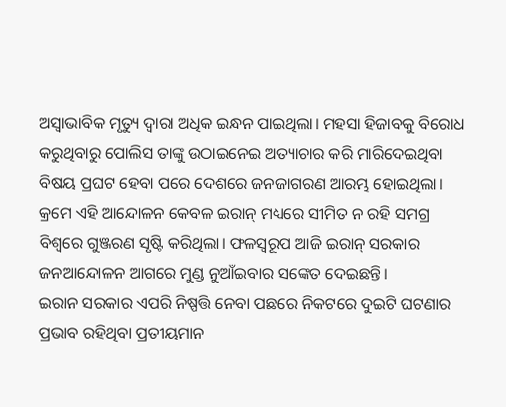ଅସ୍ବାଭାବିକ ମୃତ୍ୟୁ ଦ୍ୱାରା ଅଧିକ ଇନ୍ଧନ ପାଇଥିଲା। ମହସା ହିଜାବକୁ ବିରୋଧ କରୁଥିବାରୁ ପୋଲିସ ତାଙ୍କୁ ଉଠାଇନେଇ ଅତ୍ୟାଚାର କରି ମାରିଦେଇଥିବା ବିଷୟ ପ୍ରଘଟ ହେବା ପରେ ଦେଶରେ ଜନଜାଗରଣ ଆରମ୍ଭ ହୋଇଥିଲା। କ୍ରମେ ଏହି ଆନ୍ଦୋଳନ କେବଳ ଇରାନ୍ ମଧ୍ୟରେ ସୀମିତ ନ ରହି ସମଗ୍ର ବିଶ୍ୱରେ ଗୁଞ୍ଜରଣ ସୃଷ୍ଟି କରିଥିଲା। ଫଳସ୍ବରୂପ ଆଜି ଇରାନ୍ ସରକାର ଜନଆନ୍ଦୋଳନ ଆଗରେ ମୁଣ୍ଡ ନୁଆଁଇବାର ସଙ୍କେତ ଦେଇଛନ୍ତି।
ଇରାନ ସରକାର ଏପରି ନିଷ୍ପତ୍ତି ନେବା ପଛରେ ନିକଟରେ ଦୁଇଟି ଘଟଣାର ପ୍ରଭାବ ରହିଥିବା ପ୍ରତୀୟମାନ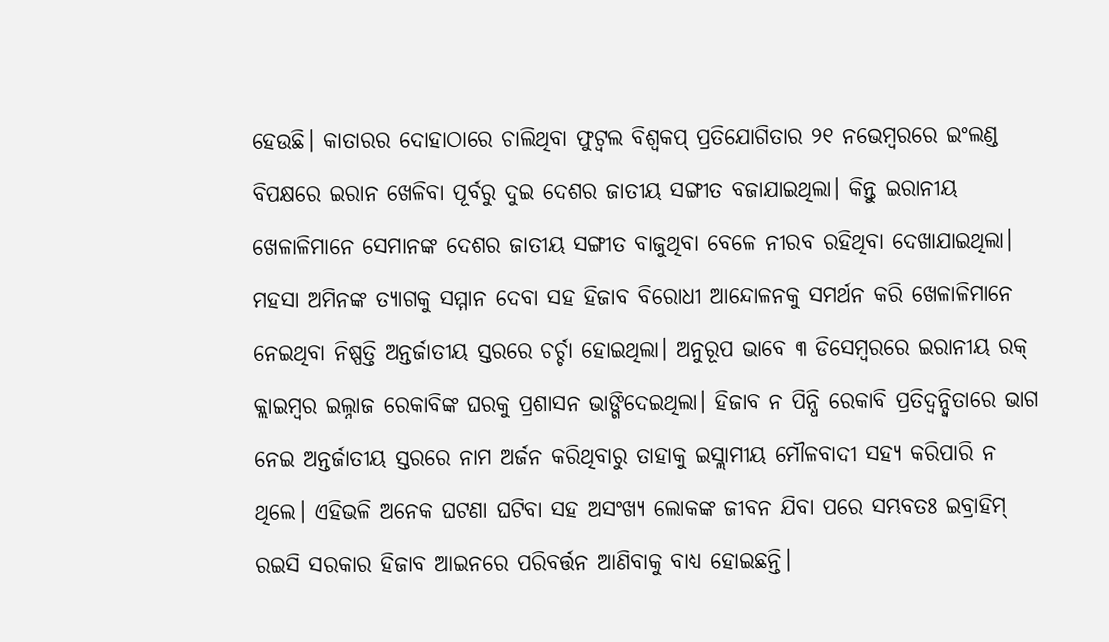ହେଉଛି। କାତାରର ଦୋହାଠାରେ ଚାଲିଥିବା ଫୁଟ୍ବଲ ବିଶ୍ୱକପ୍ ପ୍ରତିଯୋଗିତାର ୨୧ ନଭେମ୍ବରରେ ଇଂଲଣ୍ଡ ବିପକ୍ଷରେ ଇରାନ ଖେଳିବା ପୂର୍ବରୁ ଦୁଇ ଦେଶର ଜାତୀୟ ସଙ୍ଗୀତ ବଜାଯାଇଥିଲା। କିନ୍ତୁ ଇରାନୀୟ ଖେଳାଳିମାନେ ସେମାନଙ୍କ ଦେଶର ଜାତୀୟ ସଙ୍ଗୀତ ବାଜୁଥିବା ବେଳେ ନୀରବ ରହିଥିବା ଦେଖାଯାଇଥିଲା। ମହସା ଅମିନଙ୍କ ତ୍ୟାଗକୁ ସମ୍ମାନ ଦେବା ସହ ହିଜାବ ବିରୋଧୀ ଆନ୍ଦୋଳନକୁ ସମର୍ଥନ କରି ଖେଳାଳିମାନେ ନେଇଥିବା ନିଷ୍ପତ୍ତି ଅନ୍ତର୍ଜାତୀୟ ସ୍ତରରେ ଚର୍ଚ୍ଚା ହୋଇଥିଲା। ଅନୁରୂପ ଭାବେ ୩ ଡିସେମ୍ବରରେ ଇରାନୀୟ ରକ୍ କ୍ଲାଇମ୍ବର ଇଲ୍ନାଜ ରେକାବିଙ୍କ ଘରକୁ ପ୍ରଶାସନ ଭାଙ୍ଗିଦେଇଥିଲା। ହିଜାବ ନ ପିନ୍ଧି ରେକାବି ପ୍ରତିଦ୍ୱନ୍ଦ୍ୱିତାରେ ଭାଗ ନେଇ ଅନ୍ତର୍ଜାତୀୟ ସ୍ତରରେ ନାମ ଅର୍ଜନ କରିଥିବାରୁ ତାହାକୁ ଇସ୍ଲାମୀୟ ମୌଳବାଦୀ ସହ୍ୟ କରିପାରି ନ ଥିଲେ। ଏହିଭଳି ଅନେକ ଘଟଣା ଘଟିବା ସହ ଅସଂଖ୍ୟ ଲୋକଙ୍କ ଜୀବନ ଯିବା ପରେ ସମ୍ଭବତଃ ଇବ୍ରାହିମ୍ ରଇସି ସରକାର ହିଜାବ ଆଇନରେ ପରିବର୍ତ୍ତନ ଆଣିବାକୁ ବାଧ୍ୟ ହୋଇଛନ୍ତି।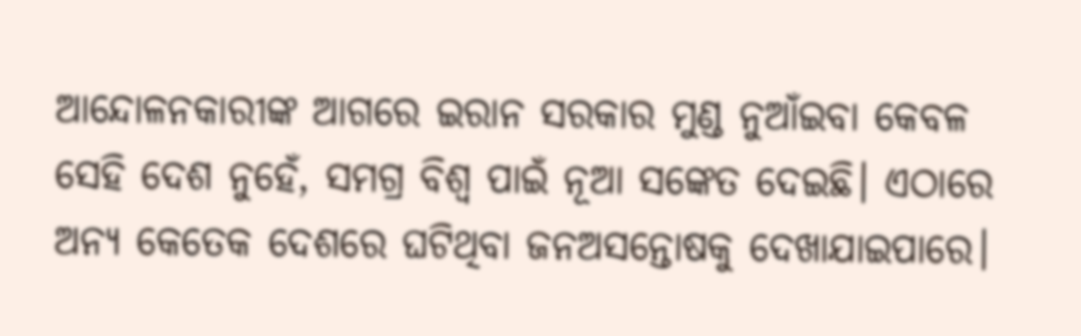ଆନ୍ଦୋଳନକାରୀଙ୍କ ଆଗରେ ଇରାନ ସରକାର ମୁଣ୍ଡ ନୁଆଁଇବା କେବଳ ସେହି ଦେଶ ନୁହେଁ, ସମଗ୍ର ବିଶ୍ୱ ପାଇଁ ନୂଆ ସଙ୍କେତ ଦେଇଛି। ଏଠାରେ ଅନ୍ୟ କେତେକ ଦେଶରେ ଘଟିଥିବା ଜନଅସନ୍ତୋଷକୁ ଦେଖାଯାଇପାରେ।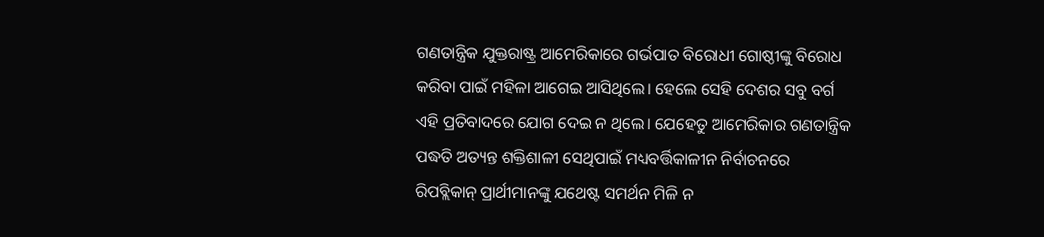ଗଣତାନ୍ତ୍ରିକ ଯୁକ୍ତରାଷ୍ଟ୍ର ଆମେରିକାରେ ଗର୍ଭପାତ ବିରୋଧୀ ଗୋଷ୍ଠୀଙ୍କୁ ବିରୋଧ କରିବା ପାଇଁ ମହିଳା ଆଗେଇ ଆସିଥିଲେ। ହେଲେ ସେହି ଦେଶର ସବୁ ବର୍ଗ ଏହି ପ୍ରତିବାଦରେ ଯୋଗ ଦେଇ ନ ଥିଲେ। ଯେହେତୁ ଆମେରିକାର ଗଣତାନ୍ତ୍ରିକ ପଦ୍ଧତି ଅତ୍ୟନ୍ତ ଶକ୍ତିଶାଳୀ ସେଥିପାଇଁ ମଧ୍ୟବର୍ତ୍ତିକାଳୀନ ନିର୍ବାଚନରେ ରିପବ୍ଲିକାନ୍ ପ୍ରାର୍ଥୀମାନଙ୍କୁ ଯଥେଷ୍ଟ ସମର୍ଥନ ମିଳି ନ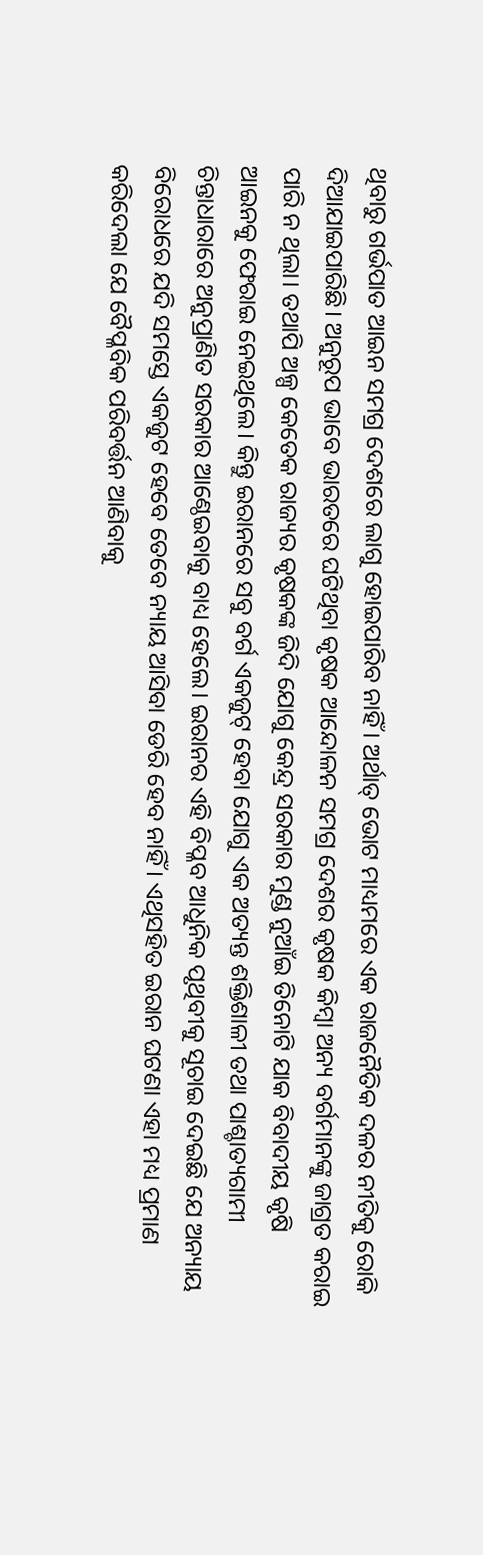ଥିବାରୁ ଗର୍ଭପାତ ଆଇନ ସମଗ୍ର ଦେଶରେ ଲାଗୁ ହୋଇପାରିବ ନାହିଁ। ଅର୍ଥାତ୍ ଭୋଟ ମାଧ୍ୟମରେ ଏକ ରାଜନୈତିକ ଦଳର ନୀତିକୁ ରୋକି ଦିଆଯାଇପାରିଛି। ଅନୁରୂପ ଭାବେ ଭାରତରେ ଘଟିଥିବା କୃଷକ ଆନ୍ଦୋଳନ ସମଗ୍ର ଦେଶର କୃଷକ କିମ୍ବା ଅନ୍ୟ ବର୍ଗମାନଙ୍କୁ ଜାଗ୍ରତ କରାଇ ପାରି ନ ଥିଲା। ତଥାପି ଅଳ୍ପ କେତେକ ରାଜ୍ୟର କୃଷକଙ୍କ ଜିଦି ଯୋଗୁ କେନ୍ଦ୍ର ସରକାର ମୁଣ୍ଡ ନୁଆଁଇ ତିନୋଟି ଯାକ ବିବାଦୀୟ କୃଷି ଆଇନକୁ ଫେରାଇ ନେଇଥିଲେ। କିନ୍ତୁ ଇରାନରେ ସବୁ ବର୍ଗ ଏକଜୁଟ୍ ହେବା ଯୋଗୁ ଏକ ଅତ୍ୟନ୍ତ ଶକ୍ତିଶାଳୀ ତଥା ପାଶ୍ଚାତ୍ୟଗାମୀ ଚିନ୍ତାଧାରାରେ ଅନୁପ୍ରାଣିତ ସରକାର ଆଣ୍ଠେଇବାକୁ ବାଧ୍ୟ ହେଲେ। ଇରାନର ଏହି ବିପ୍ଳବ ଆଧୁନିକ ପୃଥିବୀକୁ ସୂଚାଇ ଦେଇଛି ଯେ ଅନ୍ୟାୟ ବିରୋଧରେ ଯଦି ସମସ୍ତେ ଏକଜୁଟ ହେବେ ତେବେ ନ୍ୟାୟ ଆସିବା ଡେରି ହେବ ନାହିଁ। ଏଥିସହିତ ଇରାନ ଘଟଣା ଏହା ମଧ୍ୟ ପ୍ରମାଣ କରିଦେଲା ଯେ ବୈପ୍ଳବିକ ପରିବର୍ତ୍ତନ ଆଣିବାକୁ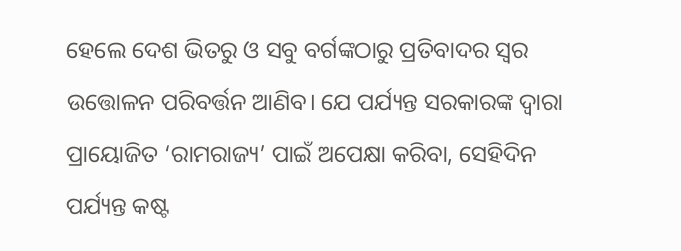ହେଲେ ଦେଶ ଭିତରୁ ଓ ସବୁ ବର୍ଗଙ୍କଠାରୁ ପ୍ରତିବାଦର ସ୍ବର ଉତ୍ତୋଳନ ପରିବର୍ତ୍ତନ ଆଣିବ। ଯେ ପର୍ଯ୍ୟନ୍ତ ସରକାରଙ୍କ ଦ୍ୱାରା ପ୍ରାୟୋଜିତ ‘ରାମରାଜ୍ୟ’ ପାଇଁ ଅପେକ୍ଷା କରିବା, ସେହିଦିନ ପର୍ଯ୍ୟନ୍ତ କଷ୍ଟ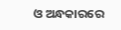ଓ ଅନ୍ଧକାରରେ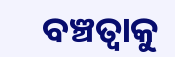ବଞ୍ଚତ୍ବାକୁ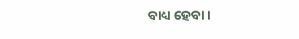ବାଧ୍ୟ ହେବା।